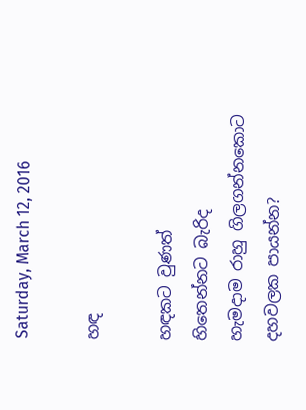Saturday, March 12, 2016

හඳ

හඳකට වුණත්
හිතෙන්නට බැරිද
හැමදාම රාහු ගිලගන්නකොට
දහවලක පායන්න?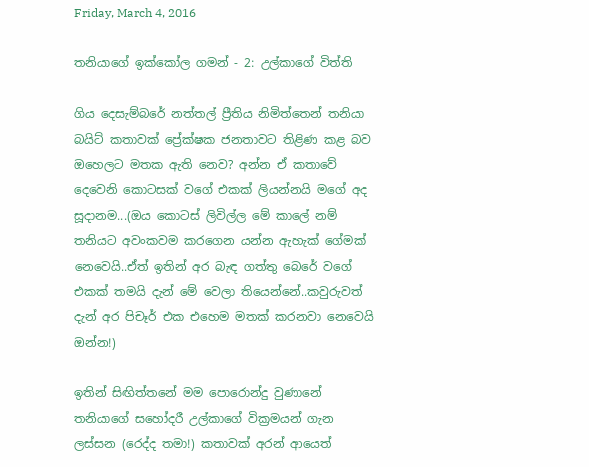Friday, March 4, 2016

තනියාගේ ඉක්කෝල ගමන් - 2: උල්කාගේ විත්ති

ගිය දෙසැම්බරේ නත්තල් ප්‍රීතිය නිමිත්තෙන් තනියා බයිට් කතාවක් ප්‍රේක්ෂක ජනතාවට තිළිණ කළ බව ඔහෙලට මතක ඇති නෙව? අන්න ඒ කතාවේ දෙවෙනි කොටසක් වගේ එකක් ලියන්නයි මගේ අද සූදානම...(ඔය කොටස් ලිවිල්ල මේ කාලේ නම් තනියට අවංකවම කරගෙන යන්න ඇහැක් ගේමක් නෙවෙයි..ඒත් ඉතින් අර බැඳ ගත්තු බෙරේ වගේ එකක් තමයි දැන් මේ වෙලා තියෙන්නේ..කවුරුවත් දැන් අර පිචෑර් එක එහෙම මතක් කරනවා නෙවෙයි ඔන්න!)

ඉතින් සිඟිත්තනේ මම පොරොන්දු වුණානේ තනියාගේ සහෝදරී උල්කාගේ වික්‍රමයන් ගැන ලස්සන (රෙද්ද තමා!) කතාවක් අරන් ආයෙත්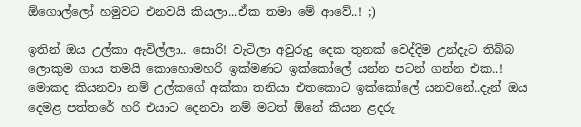ඕගොල්ලෝ හමුවට එනවයි කියලා...ඒක තමා මේ ආවේ..! ;)

ඉතින් ඔය උල්කා ඇවිල්ලා.. සොරි! වැටිලා අවුරුදු දෙක තුනක් වෙද්දිම උන්දැට තිබ්බ ලොකුම ගාය තමයි කොහොමහරි ඉක්මණට ඉක්කෝලේ යන්න පටන් ගන්න එක..! මොකද කියනවා නම් උල්කගේ අක්කා තනියා එතකොට ඉක්කෝලේ යනවනේ..දැන් ඔය දෙමළ පත්තරේ හරි එයාට දෙනවා නම් මටත් ඕනේ කියන ළදරු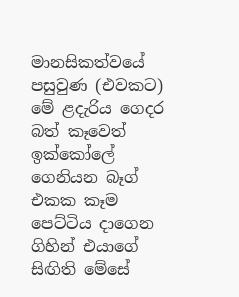මානසිකත්වයේ පසුවුණ (එවකට) මේ ළදැරිය ගෙදර බත් කෑවෙත් ඉක්කෝලේ ගෙනියන බෑග් එකක කෑම පෙට්ටිය දාගෙන ගිහින් එයාගේ සිඟිති මේසේ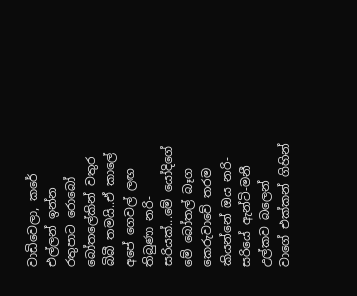වාඩිවෙලා, කරේ එල්ලන් ඉන්න රතුපාට රොබෝ බෝතලේකින් වතුර බිබී තමයි..ඒ කාලේ අපේ ගෙවල් ලඟ තිබුණා නරි-සරියක්...මේ යෝදිගේ මේ බෝතල් බෑග කෙරුවාවේ තරම කියන්නේ ඔය නරි-සරියේ ඇන්ටි-මනී උල්කව බලෙන් වාගේ එක්කන් ගිහින්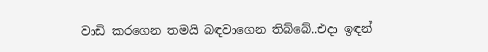වාඩි කරගෙන තමයි බඳවාගෙන තිබ්බේ..එදා ඉඳන්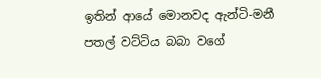ඉතින් ආයේ මොනවද ඇන්ටි-මනී පතල් වට්ටිය බබා වගේ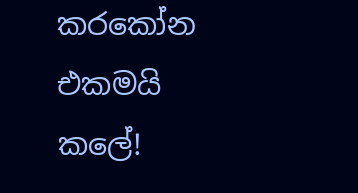කරකෝන එකමයි කලේ!